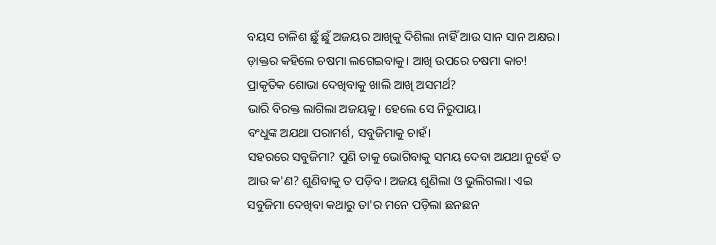ବୟସ ଚାଳିଶ ଛୁଁ ଛୁଁ ଅଜୟର ଆଖିକୁ ଦିଶିଲା ନାହିଁ ଆଉ ସାନ ସାନ ଅକ୍ଷର। ଡ଼ାକ୍ତର କହିଲେ ଚଷମା ଲଗେଇବାକୁ। ଆଖି ଉପରେ ଚଷମା କାଚ! ପ୍ରାକୃତିକ ଶୋଭା ଦେଖିବାକୁ ଖାଲି ଆଖି ଅସମର୍ଥ?
ଭାରି ବିରକ୍ତ ଲାଗିଲା ଅଜୟକୁ। ହେଲେ ସେ ନିରୁପାୟ।
ବଂଧୁଙ୍କ ଅଯଥା ପରାମର୍ଶ, ସବୁଜିମାକୁ ଚାହଁ।
ସହରରେ ସବୁଜିମା? ପୁଣି ତାକୁ ଭୋଗିବାକୁ ସମୟ ଦେବା ଅଯଥା ନୁହେଁ ତ ଆଉ କ'ଣ? ଶୁଣିବାକୁ ତ ପଡ଼ିବ। ଅଜୟ ଶୁଣିଲା ଓ ଭୁଲିଗଲା। ଏଇ ସବୁଜିମା ଦେଖିବା କଥାରୁ ତା'ର ମନେ ପଡ଼ିଲା ଛନଛନ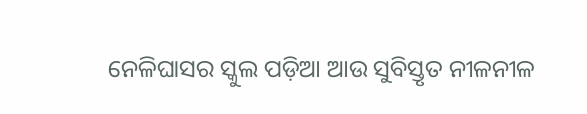ନେଳିଘାସର ସ୍କୁଲ ପଡ଼ିଆ ଆଉ ସୁବିସ୍ତୃତ ନୀଳନୀଳ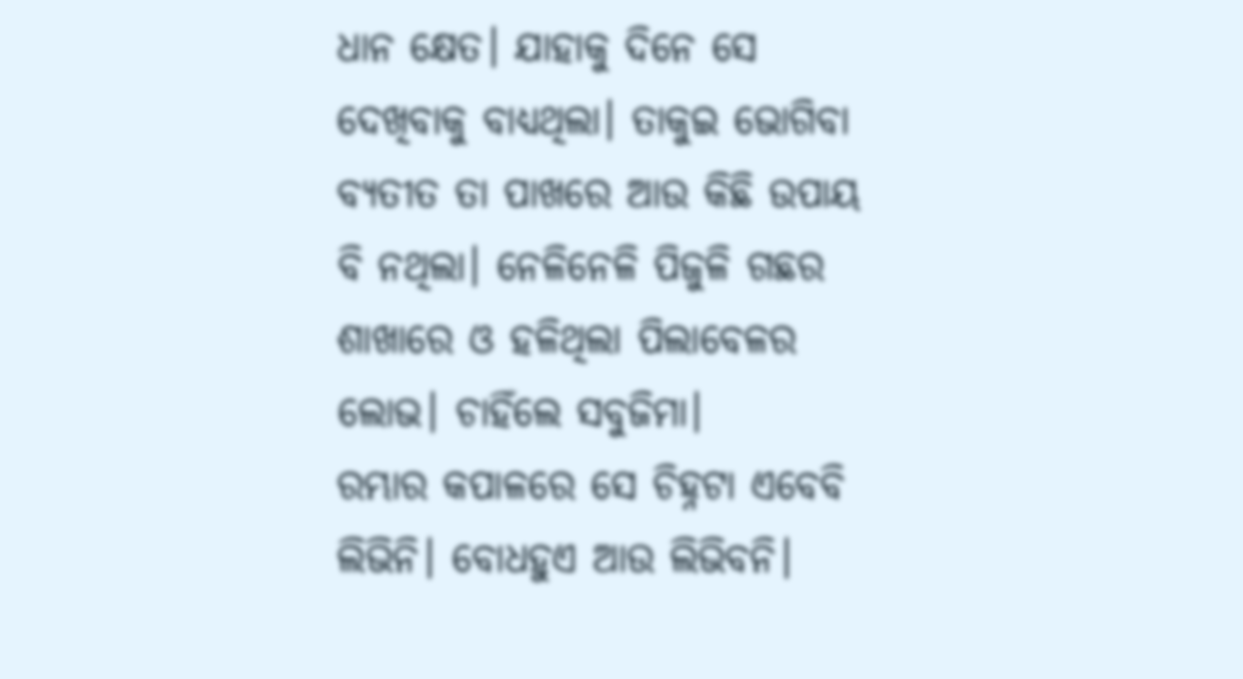ଧାନ କ୍ଷେତ। ଯାହାକୁ ଦିନେ ସେ ଦେଖିବାକୁ ବାଧ୍ୟଥିଲା। ତାକୁଇ ଭୋଗିବା ବ୍ୟତୀତ ତା ପାଖରେ ଆଉ କିଛି ଉପାୟ ବି ନଥିଲା। ନେଳିନେଳି ପିଜୁଳି ଗଛର ଶାଖାରେ ଓ ହଳିଥିଲା ପିଲାବେଳର ଲୋଭ। ଚାହିଁଲେ ସବୁଜିମା।
ରମ୍ଭାର କପାଳରେ ସେ ଚିହ୍ନଟା ଏବେବି ଲିଭିନି। ବୋଧହୁଏ ଆଉ ଲିଭିବନି।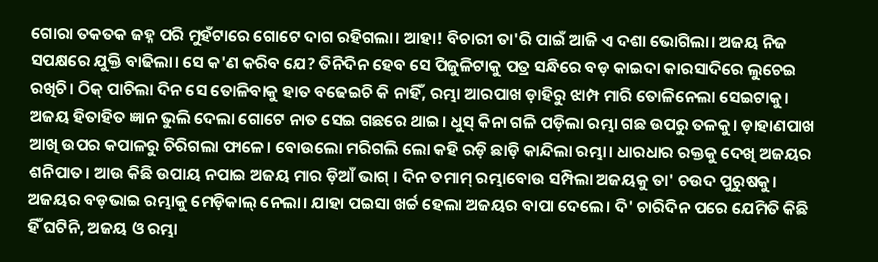ଗୋରା ତକତକ ଜହ୍ନ ପରି ମୁହଁଟାରେ ଗୋଟେ ଦାଗ ରହିଗଲା। ଆହା! ବିଚାରୀ ତା'ରି ପାଇଁ ଆଜି ଏ ଦଶା ଭୋଗିଲା। ଅଜୟ ନିଜ ସପକ୍ଷରେ ଯୁକ୍ତି ବାଢିଲା। ସେ କ'ଣ କରିବ ଯେ? ତିନିଦିନ ହେବ ସେ ପିଜୁଳିଟାକୁ ପତ୍ର ସନ୍ଧିରେ ବଡ଼ କାଇଦା କାରସାଦିରେ ଲୁଚେଇ ରଖିଚି। ଠିକ୍ ପାଚିଲା ଦିନ ସେ ତୋଳିବାକୁ ହାତ ବଢେଇଚି କି ନାହିଁ, ରମ୍ଭା ଆରପାଖ ଡ଼ାହିରୁ ଝାମ୍ପ ମାରି ତୋଳିନେଲା ସେଇଟାକୁ। ଅଜୟ ହିତାହିତ ଜ୍ଞାନ ଭୁଲି ଦେଲା ଗୋଟେ ନାତ ସେଇ ଗଛରେ ଥାଇ। ଧୁସ୍ କିନା ଗଳି ପଡ଼ିଲା ରମ୍ଭା ଗଛ ଉପରୁ ତଳକୁ। ଡ଼ାହାଣପାଖ ଆଖି ଉପର କପାଳରୁ ଚିରିଗଲା ଫାଳେ। ବୋଉଲୋ ମରିଗଲି ଲୋ କହି ରଡ଼ି ଛାଡ଼ି କାନ୍ଦିଲା ରମ୍ଭା। ଧାରଧାର ରକ୍ତକୁ ଦେଖି ଅଜୟର ଶନିପାତ। ଆଉ କିଛି ଉପାୟ ନପାଇ ଅଜୟ ମାର ଡ଼ିଆଁ ଭାଗ୍ । ଦିନ ତମାମ୍ ରମ୍ଭାବୋଉ ସମ୍ପିଲା ଅଜୟକୁ ତା' ଚଉଦ ପୁରୁଷକୁ। ଅଜୟର ବଡ଼ଭାଇ ରମ୍ଭାକୁ ମେଡ଼ିକାଲ୍ ନେଲା। ଯାହା ପଇସା ଖର୍ଚ୍ଚ ହେଲା ଅଜୟର ବାପା ଦେଲେ। ଦି' ଚାରିଦିନ ପରେ ଯେମିତି କିଛି ହିଁ ଘଟିନି, ଅଜୟ ଓ ରମ୍ଭା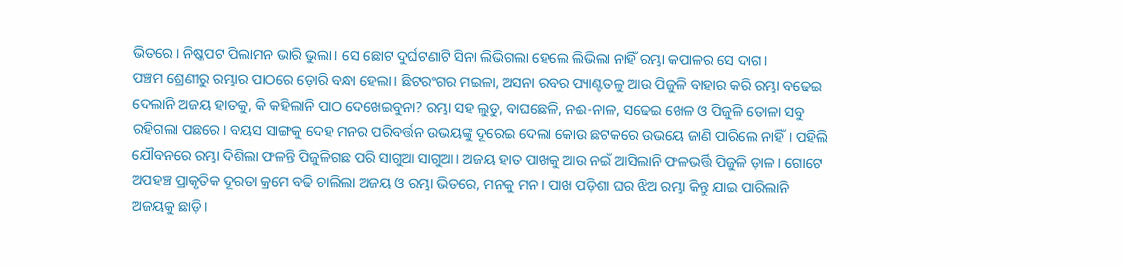ଭିତରେ। ନିଷ୍କପଟ ପିଲାମନ ଭାରି ଭୁଲା। ସେ ଛୋଟ ଦୁର୍ଘଟଣାଟି ସିନା ଲିଭିଗଲା ହେଲେ ଲିଭିଲା ନାହିଁ ରମ୍ଭା କପାଳର ସେ ଦାଗ।
ପଞ୍ଚମ ଶ୍ରେଣୀରୁ ରମ୍ଭାର ପାଠରେ ଡ଼ୋରି ବନ୍ଧା ହେଲା। ଛିଟରଂଗର ମଇଳା, ଅସନା ରବର ପ୍ୟାଣ୍ଟତଳୁ ଆଉ ପିଜୁଳି ବାହାର କରି ରମ୍ଭା ବଢେଇ ଦେଲାନି ଅଜୟ ହାତକୁ, କି କହିଲାନି ପାଠ ଦେଖେଇବୁନା? ରମ୍ଭା ସହ ଲୁଡୁ, ବାଘଛେଳି, ନଈ-ନାଳ, ସଢେଇ ଖେଳ ଓ ପିଜୁଳି ତୋଳା ସବୁ ରହିଗଲା ପଛରେ। ବୟସ ସାଙ୍ଗକୁ ଦେହ ମନର ପରିବର୍ତ୍ତନ ଉଭୟଙ୍କୁ ଦୂରେଇ ଦେଲା କୋଉ ଛଟକରେ ଉଭୟେ ଜାଣି ପାରିଲେ ନାହିଁ। ପହିଲି ଯୌବନରେ ରମ୍ଭା ଦିଶିଲା ଫଳନ୍ତି ପିଜୁଳିଗଛ ପରି ସାଗୁଆ ସାଗୁଆ। ଅଜୟ ହାତ ପାଖକୁ ଆଉ ନଇଁ ଆସିଲାନି ଫଳଭର୍ତ୍ତି ପିଜୁଳି ଡ଼ାଳ। ଗୋଟେ ଅପହଞ୍ଚ ପ୍ରାକୃତିକ ଦୂରତା କ୍ରମେ ବଢି ଚାଲିଲା ଅଜୟ ଓ ରମ୍ଭା ଭିତରେ, ମନକୁ ମନ। ପାଖ ପଡ଼ିଶା ଘର ଝିଅ ରମ୍ଭା କିନ୍ତୁ ଯାଇ ପାରିଲାନି ଅଜୟକୁ ଛାଡ଼ି।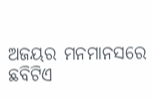ଅଜୟର ମନମାନସରେ ଛବିଟିଏ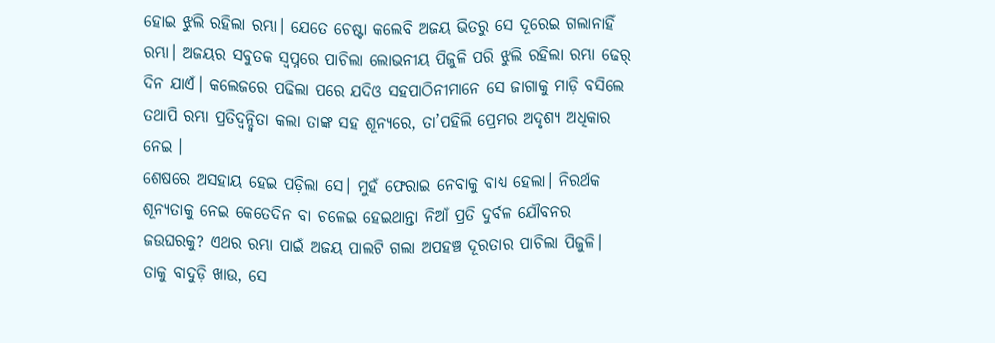ହୋଇ ଝୁଲି ରହିଲା ରମ୍ଭା। ଯେତେ ଚେଷ୍ଟା କଲେବି ଅଜୟ ଭିତରୁ ସେ ଦୂରେଇ ଗଲାନାହିଁ ରମ୍ଭା। ଅଜୟର ସବୁତକ ସ୍ୱପ୍ନରେ ପାଚିଲା ଲୋଭନୀୟ ପିଜୁଳି ପରି ଝୁଲି ରହିଲା ରମ୍ଭା ଢେର୍ ଦିନ ଯାଏଁ। କଲେଜରେ ପଢିଲା ପରେ ଯଦିଓ ସହପାଠିନୀମାନେ ସେ ଜାଗାକୁ ମାଡ଼ି ବସିଲେ ତଥାପି ରମ୍ଭା ପ୍ରତିଦ୍ୱନ୍ଦ୍ୱିତା କଲା ତାଙ୍କ ସହ ଶୂନ୍ୟରେ, ତା’ପହିଲି ପ୍ରେମର ଅଦୃଶ୍ୟ ଅଧିକାର ନେଇ ।
ଶେଷରେ ଅସହାୟ ହେଇ ପଡ଼ିଲା ସେ। ମୁହଁ ଫେରାଇ ନେବାକୁ ବାଧ୍ୟ ହେଲା। ନିରର୍ଥକ ଶୂନ୍ୟତାକୁ ନେଇ କେତେଦିନ ବା ଚଳେଇ ହେଇଥାନ୍ତା ନିଆଁ ପ୍ରତି ଦୁର୍ବଳ ଯୌବନର ଜଉଘରକୁ? ଏଥର ରମ୍ଭା ପାଇଁ ଅଜୟ ପାଲଟି ଗଲା ଅପହଞ୍ଚ ଦୂରତାର ପାଚିଲା ପିଜୁଳି। ତାକୁ ବାଦୁଡ଼ି ଖାଉ, ସେ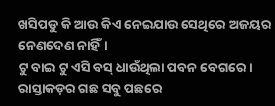ଖସିପଡୁ କି ଆଉ କିଏ ନେଇଯାଉ ସେଥିରେ ଅଜୟର ନେଣଦେଣ ନାହିଁ।
ଟୁ ବାଇ ଟୁ ଏସି ବସ୍ ଧାଉଁଥିଲା ପବନ ବେଗରେ। ରାସ୍ତାକଡ଼ର ଗଛ ସବୁ ପଛରେ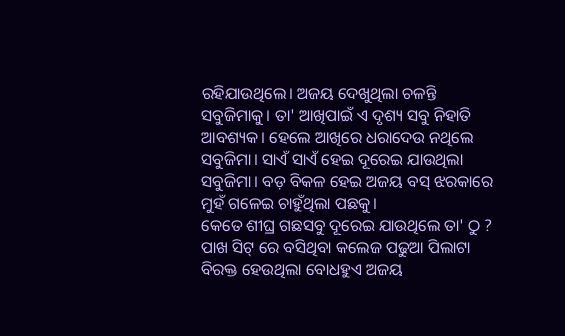ରହିଯାଉଥିଲେ। ଅଜୟ ଦେଖୁଥିଲା ଚଳନ୍ତି ସବୁଜିମାକୁ। ତା' ଆଖିପାଇଁ ଏ ଦୃଶ୍ୟ ସବୁ ନିହାତି ଆବଶ୍ୟକ। ହେଲେ ଆଖିରେ ଧରାଦେଉ ନଥିଲେ ସବୁଜିମା। ସାଏଁ ସାଏଁ ହେଇ ଦୂରେଇ ଯାଉଥିଲା ସବୁଜିମା। ବଡ଼ ବିକଳ ହେଇ ଅଜୟ ବସ୍ ଝରକାରେ ମୁହଁ ଗଳେଇ ଚାହୁଁଥିଲା ପଛକୁ।
କେତେ ଶୀଘ୍ର ଗଛସବୁ ଦୂରେଇ ଯାଉଥିଲେ ତା' ଠୁ ? ପାଖ ସିଟ୍ ରେ ବସିଥିବା କଲେଜ ପଢୁଆ ପିଲାଟା ବିରକ୍ତ ହେଉଥିଲା ବୋଧହୁଏ ଅଜୟ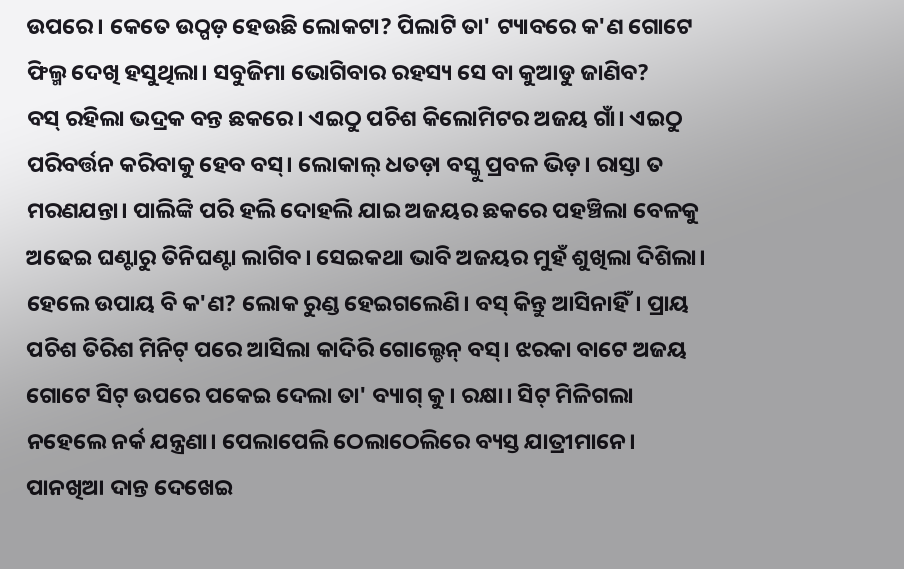ଉପରେ। କେତେ ଉଠ୍ପଡ଼ ହେଉଛି ଲୋକଟା? ପିଲାଟି ତା' ଟ୍ୟାବରେ କ'ଣ ଗୋଟେ ଫିଲ୍ମ ଦେଖି ହସୁଥିଲା। ସବୁଜିମା ଭୋଗିବାର ରହସ୍ୟ ସେ ବା କୁଆଡୁ ଜାଣିବ?
ବସ୍ ରହିଲା ଭଦ୍ରକ ବନ୍ତ ଛକରେ। ଏଇଠୁ ପଚିଶ କିଲୋମିଟର ଅଜୟ ଗାଁ। ଏଇଠୁ ପରିବର୍ତ୍ତନ କରିବାକୁ ହେବ ବସ୍। ଲୋକାଲ୍ ଧତଡ଼ା ବସ୍କୁ ପ୍ରବଳ ଭିଡ଼। ରାସ୍ତା ତ ମରଣଯନ୍ତା। ପାଲିଙ୍କି ପରି ହଲି ଦୋହଲି ଯାଇ ଅଜୟର ଛକରେ ପହଞ୍ଚିଲା ବେଳକୁ ଅଢେଇ ଘଣ୍ଟାରୁ ତିନିଘଣ୍ଟା ଲାଗିବ। ସେଇକଥା ଭାବି ଅଜୟର ମୁହଁ ଶୁଖିଲା ଦିଶିଲା। ହେଲେ ଉପାୟ ବି କ'ଣ? ଲୋକ ରୁଣ୍ଡ ହେଇଗଲେଣି। ବସ୍ କିନ୍ତୁ ଆସିନାହିଁ। ପ୍ରାୟ ପଚିଶ ତିରିଶ ମିନିଟ୍ ପରେ ଆସିଲା କାଦିରି ଗୋଲ୍ଡେନ୍ ବସ୍। ଝରକା ବାଟେ ଅଜୟ ଗୋଟେ ସିଟ୍ ଉପରେ ପକେଇ ଦେଲା ତା' ବ୍ୟାଗ୍ କୁ। ରକ୍ଷା। ସିଟ୍ ମିଳିଗଲା ନହେଲେ ନର୍କ ଯନ୍ତ୍ରଣା। ପେଲାପେଲି ଠେଲାଠେଲିରେ ବ୍ୟସ୍ତ ଯାତ୍ରୀମାନେ। ପାନଖିଆ ଦାନ୍ତ ଦେଖେଇ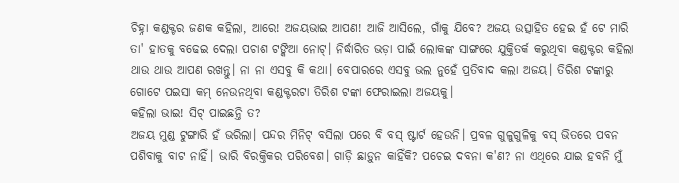ଚିହ୍ନା କଣ୍ଡକ୍ଟର ଜଣକ କହିଲା, ଆରେ! ଅଜୟଭାଇ ଆପଣ! ଆଜି ଆସିଲେ, ଗାଁକୁ ଯିବେ? ଅଜୟ ଉତ୍ସାହିତ ହେଇ ହଁ ଟେ ମାରି ତା' ହାତକୁ ବଢେଇ ଦେଲା ପଚାଶ ଟଙ୍କିଆ ନୋଟ୍। ନିର୍ଦ୍ଧାରିତ ଭଡ଼ା ପାଇଁ ଲୋକଙ୍କ ସାଙ୍ଗରେ ଯୁକ୍ତିତର୍କ କରୁଥିବା କଣ୍ଡକ୍ଟର କହିଲା ଥାଉ ଥାଉ ଆପଣ ରଖନ୍ତୁ। ନା ନା ଏସବୁ କି କଥା। ବେପାରରେ ଏସବୁ ଭଲ ନୁହେଁ ପ୍ରତିବାଦ କଲା ଅଜୟ। ତିରିଶ ଟଙ୍କାରୁ ଗୋଟେ ପଇସା କମ୍ ନେଉନଥିବା କଣ୍ଡକ୍ଟରଟା ତିରିଶ ଟଙ୍କା ଫେରାଇଲା ଅଜୟକୁ।
କହିଲା ଭାଇ! ସିଟ୍ ପାଇଛନ୍ତି ତ?
ଅଜୟ ମୁଣ୍ଡ ଟୁଙ୍ଗାରି ହଁ ଭରିଲା। ପନ୍ଦର ମିନିଟ୍ ବସିଲା ପରେ ବି ବସ୍ ଷ୍ଟାର୍ଟ ହେଉନି। ପ୍ରବଳ ଗୁଳୁଗୁଳିକୁ ବସ୍ ଭିତରେ ପବନ ପଶିବାକୁ ବାଟ ନାହିଁ। ଭାରି ବିରକ୍ତିକର ପରିବେଶ। ଗାଡ଼ି ଛାଡ଼ୁନ କାହିଁକି? ପଚେଇ ଦବନା କ'ଣ? ନା ଏଥିରେ ଯାଇ ହବନି ମୁଁ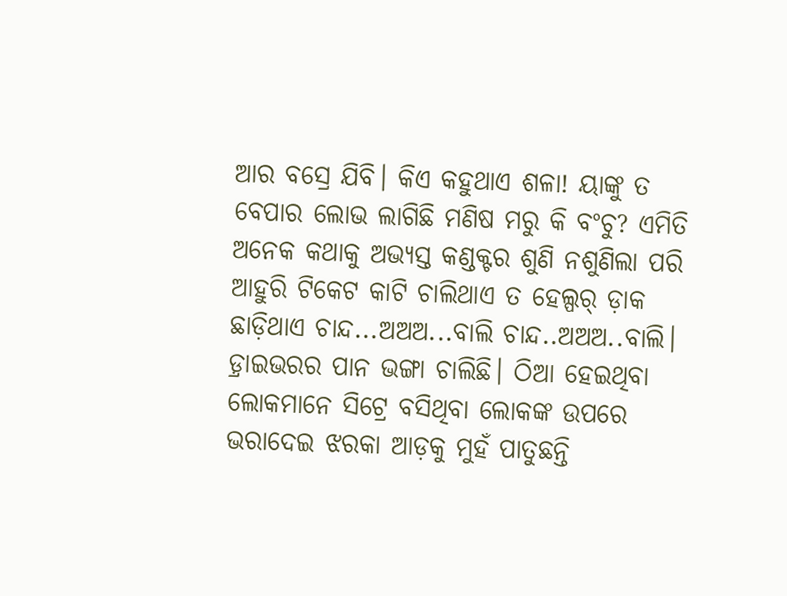ଆର ବସ୍ରେ ଯିବି। କିଏ କହୁଥାଏ ଶଳା! ୟାଙ୍କୁ ତ ବେପାର ଲୋଭ ଲାଗିଛି ମଣିଷ ମରୁ କି ବଂଚୁ? ଏମିତି ଅନେକ କଥାକୁ ଅଭ୍ୟସ୍ତ କଣ୍ଡକ୍ଟର ଶୁଣି ନଶୁଣିଲା ପରି ଆହୁରି ଟିକେଟ କାଟି ଚାଲିଥାଏ ତ ହେଲ୍ପର୍ ଡ଼ାକ ଛାଡ଼ିଥାଏ ଚାନ୍ଦ...ଅଅଅ...ବାଲି ଚାନ୍ଦ..ଅଅଅ..ବାଲି। ଡ଼୍ରାଇଭରର ପାନ ଭଙ୍ଗା ଚାଲିଛି। ଠିଆ ହେଇଥିବା ଲୋକମାନେ ସିଟ୍ରେ ବସିଥିବା ଲୋକଙ୍କ ଉପରେ ଭରାଦେଇ ଝରକା ଆଡ଼କୁ ମୁହଁ ପାତୁଛନ୍ତି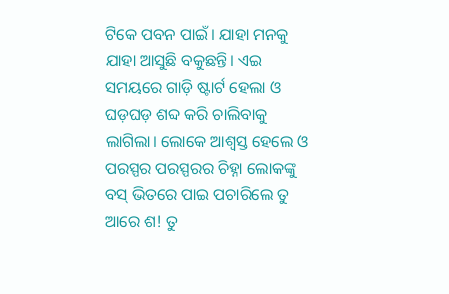ଟିକେ ପବନ ପାଇଁ। ଯାହା ମନକୁ ଯାହା ଆସୁଛି ବକୁଛନ୍ତି। ଏଇ ସମୟରେ ଗାଡ଼ି ଷ୍ଟାର୍ଟ ହେଲା ଓ ଘଡ଼ଘଡ଼ ଶବ୍ଦ କରି ଚାଲିବାକୁ ଲାଗିଲା। ଲୋକେ ଆଶ୍ୱସ୍ତ ହେଲେ ଓ ପରସ୍ପର ପରସ୍ପରର ଚିହ୍ନା ଲୋକଙ୍କୁ ବସ୍ ଭିତରେ ପାଇ ପଚାରିଲେ ତୁ ଆରେ ଶ! ତୁ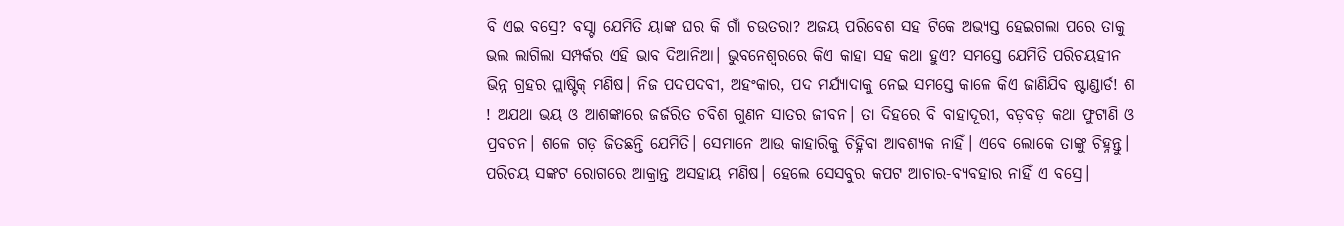ବି ଏଇ ବସ୍ରେ? ବସ୍ଟା ଯେମିତି ୟାଙ୍କ ଘର କି ଗାଁ ଚଉତରା? ଅଜୟ ପରିବେଶ ସହ ଟିକେ ଅଭ୍ୟସ୍ତ ହେଇଗଲା ପରେ ତାକୁ ଭଲ ଲାଗିଲା ସମ୍ପର୍କର ଏହି ଭାବ ଦିଆନିଆ। ଭୁବନେଶ୍ୱରରେ କିଏ କାହା ସହ କଥା ହୁଏ? ସମସ୍ତେ ଯେମିତି ପରିଚୟହୀନ ଭିନ୍ନ ଗ୍ରହର ପ୍ଲାଷ୍ଟିକ୍ ମଣିଷ। ନିଜ ପଦପଦବୀ, ଅହଂକାର, ପଦ ମର୍ଯ୍ୟାଦାକୁ ନେଇ ସମସ୍ତେ କାଳେ କିଏ ଜାଣିଯିବ ଷ୍ଟାଣ୍ଡାର୍ଡ! ଶ ! ଅଯଥା ଭୟ ଓ ଆଶଙ୍କାରେ ଜର୍ଜରିତ ଚବିଶ ଗୁଣନ ସାତର ଜୀବନ। ତା ଦିହରେ ବି ବାହାଦୂରୀ, ବଡ଼ବଡ଼ କଥା ଫୁଟାଣି ଓ ପ୍ରବଚନ। ଶଳେ ଗଡ଼ ଜିତଛନ୍ତି ଯେମିତି। ସେମାନେ ଆଉ କାହାରିକୁ ଚିହ୍ନିବା ଆବଶ୍ୟକ ନାହିଁ। ଏବେ ଲୋକେ ତାଙ୍କୁ ଚିହ୍ନନ୍ତୁ। ପରିଚୟ ସଙ୍କଟ ରୋଗରେ ଆକ୍ରାନ୍ତ ଅସହାୟ ମଣିଷ। ହେଲେ ସେସବୁର କପଟ ଆଚାର-ବ୍ୟବହାର ନାହିଁ ଏ ବସ୍ରେ।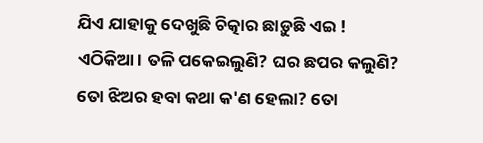ଯିଏ ଯାହାକୁ ଦେଖୁଛି ଚିତ୍କାର ଛାଡ଼ୁଛି ଏଇ ! ଏଠିକିଆ। ତଳି ପକେଇଲୁଣି? ଘର ଛପର କଲୁଣି? ତୋ ଝିଅର ହବା କଥା କ'ଣ ହେଲା? ତୋ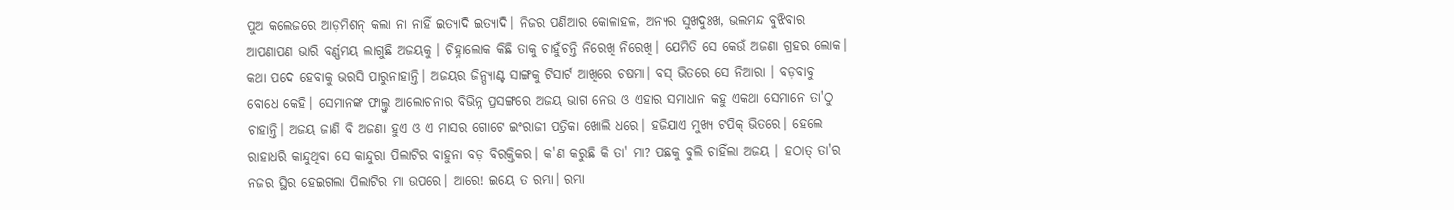ପୁଅ କଲେଜରେ ଆଡ଼ମିଶନ୍ କଲା ନା ନାହିଁ ଇତ୍ୟାଦି ଇତ୍ୟାଦି। ନିଜର ପଣିଆର କୋଳାହଳ, ଅନ୍ୟର ସୁଖଦୁଃଖ, ଭଲମନ୍ଦ ବୁଝିବାର ଆପଣାପଣ ଭାରି ବର୍ଣ୍ଣମୟ ଲାଗୁଛି ଅଜୟକୁ । ଚିହ୍ନାଲୋକ କିଛି ତାକୁ ଚାହୁଁଚନ୍ତି ନିରେଖି ନିରେଖି। ଯେମିତି ସେ କେଉଁ ଅଜଣା ଗ୍ରହର ଲୋକ। କଥା ପଦେ ହେବାକୁ ଭରସି ପାରୁନାହାନ୍ତି। ଅଜୟର ଜିନ୍ପ୍ୟାଣ୍ଟ ସାଙ୍ଗକୁ ଟିସାର୍ଟ ଆଖିରେ ଚଷମା। ବସ୍ ଭିତରେ ସେ ନିଆରା । ବଡ଼ବାବୁ ବୋଧେ କେହି। ସେମାନଙ୍କ ଫାଲ୍ତୁ ଆଲୋଚନାର ବିଭିନ୍ନ ପ୍ରସଙ୍ଗରେ ଅଜୟ ଭାଗ ନେଉ ଓ ଏହାର ସମାଧାନ କହୁ ଏକଥା ସେମାନେ ତା'ଠୁ ଚାହାନ୍ତି। ଅଜୟ ଜାଣି ବି ଅଜଣା ହୁଏ ଓ ଏ ମାସର ଗୋଟେ ଇଂରାଜୀ ପତ୍ରିକା ଖୋଲି ଧରେ। ହଜିଯାଏ ମୁଖ୍ୟ ଟପିକ୍ ଭିତରେ। ହେଲେ ରାହାଧରି କାନ୍ଦୁଥିବା ସେ କାନ୍ଦୁରା ପିଲାଟିର ବାହୁନା ବଡ଼ ବିରକ୍ତିକର। କ'ଣ କରୁଛି କି ତା' ମା? ପଛକୁ ବୁଲି ଚାହିଁଲା ଅଜୟ । ହଠାତ୍ ତା'ର ନଜର ସ୍ଥିର ହେଇଗଲା ପିଲାଟିର ମା ଉପରେ। ଆରେ! ଇୟେ ତ ରମ୍ଭା। ରମ୍ଭା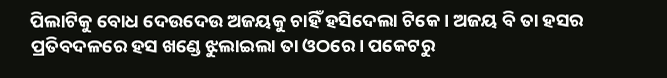ପିଲାଟିକୁ ବୋଧ ଦେଉଦେଉ ଅଜୟକୁ ଚାହିଁ ହସିଦେଲା ଟିକେ। ଅଜୟ ବି ତା ହସର ପ୍ରତିବଦଳରେ ହସ ଖଣ୍ଡେ ଝୁଲାଇଲା ତା ଓଠରେ। ପକେଟରୁ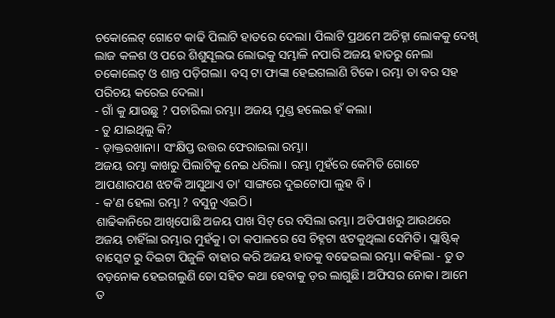ଚକୋଲେଟ୍ ଗୋଟେ କାଢି ପିଲାଟି ହାତରେ ଦେଲା। ପିଲାଟି ପ୍ରଥମେ ଅଚିହ୍ନା ଲୋକକୁ ଦେଖି ଲାଜ କଳଶ ଓ ପରେ ଶିଶୁସୂଲଭ ଲୋଭକୁ ସମ୍ଭାଳି ନପାରି ଅଜୟ ହାତରୁ ନେଲା ଚକୋଲେଟ୍ ଓ ଶାନ୍ତ ପଡ଼ିଗଲା। ବସ୍ ଟା ଫାଙ୍କା ହେଇଗଲାଣି ଟିକେ। ରମ୍ଭା ତା ବର ସହ ପରିଚୟ କରେଇ ଦେଲା।
- ଗାଁ କୁ ଯାଉଛୁ ? ପଚାରିଲା ରମ୍ଭା। ଅଜୟ ମୁଣ୍ଡ ହଲେଇ ହଁ କଲା।
- ତୁ ଯାଇଥିଲୁ କି?
- ଡ଼ାକ୍ତରଖାନା। ସଂକ୍ଷିପ୍ତ ଉତ୍ତର ଫେରାଇଲା ରମ୍ଭା।
ଅଜୟ ରମ୍ଭା କାଖରୁ ପିଲାଟିକୁ ନେଇ ଧରିଲା । ରମ୍ଭା ମୁହଁରେ କେମିତି ଗୋଟେ ଆପଣାରପଣ ଝଟକି ଆସୁଥାଏ ତା' ସାଙ୍ଗରେ ଦୁଇଟୋପା ଲୁହ ବି ।
- କ'ଣ ହେଲା ରମ୍ଭା ? ବସୁନୁ ଏଇଠି।
ଶାଢିକାନିରେ ଆଖିପୋଛି ଅଜୟ ପାଖ ସିଟ୍ ରେ ବସିଲା ରମ୍ଭା। ଅତିପାଖରୁ ଆଉଥରେ ଅଜୟ ଚାହିଁଲା ରମ୍ଭାର ମୁହଁକୁ। ତା କପାଳରେ ସେ ଚିହ୍ନଟା ଝଟକୁଥିଲା ସେମିତି। ପ୍ଲାଷ୍ଟିକ୍ ବାସ୍କେଟ ରୁ ଦିଇଟା ପିଜୁଳି ବାହାର କରି ଅଜୟ ହାତକୁ ବଢେଇଲା ରମ୍ଭା। କହିଲା - ତୁ ତ ବଡ଼ନୋକ ହେଇଗଲୁଣି ତୋ ସହିତ କଥା ହେବାକୁ ଡ଼ର ଲାଗୁଛି। ଅଫିସର ନୋକ। ଆମେ ତ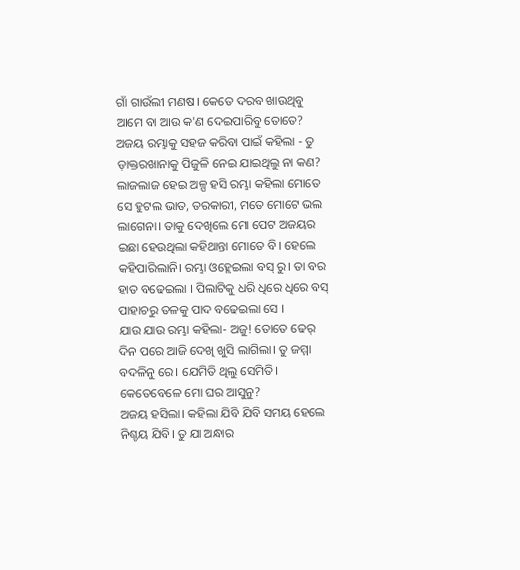ଗାଁ ଗାଉଁଲୀ ମଣଷ। କେତେ ଦରବ ଖାଉଥିବୁ ଆମେ ବା ଆଉ କ'ଣ ଦେଇପାରିବୁ ତୋତେ? ଅଜୟ ରମ୍ଭାକୁ ସହଜ କରିବା ପାଇଁ କହିଲା - ତୁ ଡ଼ାକ୍ତରଖାନାକୁ ପିଜୁଳି ନେଇ ଯାଇଥିଲୁ ନା କଣ? ଲାଜଲାଜ ହେଇ ଅଳ୍ପ ହସି ରମ୍ଭା କହିଲା ମୋତେ ସେ ହୁଟଲ ଭାତ, ତରକାରୀ, ମତେ ମୋଟେ ଭଲ ଲାଗେନା। ତାକୁ ଦେଖିଲେ ମୋ ପେଟ ଅଜୟର ଇଛା ହେଉଥିଲା କହିଥାନ୍ତା ମୋତେ ବି। ହେଲେ କହିପାରିଲାନି। ରମ୍ଭା ଓହ୍ଲେଇଲା ବସ୍ ରୁ। ତା ବର ହାତ ବଢେଇଲା । ପିଲାଟିକୁ ଧରି ଧିରେ ଧିରେ ବସ୍ ପାହାଚରୁ ତଳକୁ ପାଦ ବଢେଇଲା ସେ ।
ଯାଉ ଯାଉ ରମ୍ଭା କହିଲା- ଅଜୁ! ତୋତେ ଢେର୍ ଦିନ ପରେ ଆଜି ଦେଖି ଖୁସି ଲାଗିଲା। ତୁ ଜମ୍ମା ବଦଳିନୁ ରେ। ଯେମିତି ଥିଲୁ ସେମିତି। କେତେବେଳେ ମୋ ଘର ଆସୁନୁ?
ଅଜୟ ହସିଲା। କହିଲା ଯିବି ଯିବି ସମୟ ହେଲେ ନିଶ୍ଚୟ ଯିବି। ତୁ ଯା ଅନ୍ଧାର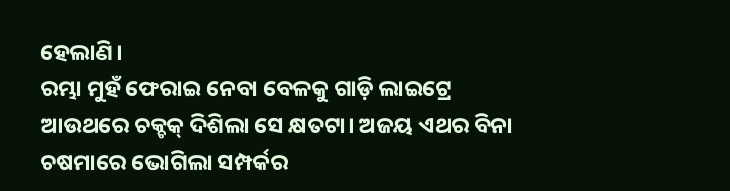ହେଲାଣି।
ରମ୍ଭା ମୁହଁ ଫେରାଇ ନେବା ବେଳକୁ ଗାଡ଼ି ଲାଇଟ୍ରେ ଆଉଥରେ ଚକ୍ଚକ୍ ଦିଶିଲା ସେ କ୍ଷତଟା। ଅଜୟ ଏଥର ବିନା ଚଷମାରେ ଭୋଗିଲା ସମ୍ପର୍କର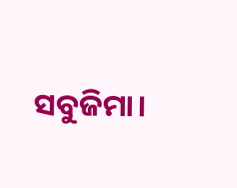ସବୁଜିମା।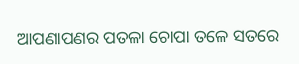ଆପଣାପଣର ପତଳା ଚୋପା ତଳେ ସତରେ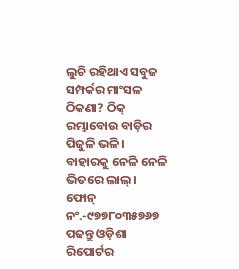ଲୁଚି ରହିଥାଏ ସବୁଜ ସମ୍ପର୍କର ମାଂସଳ ଠିକଣା? ଠିକ୍ ରମ୍ଭାବୋଉ ବାଡ଼ିର ପିଜୁଳି ଭଳି। ବାହାରକୁ ନେଳି ନେଳି ଭିତରେ ଲାଲ୍।
ଫୋନ୍ ନଂ.-୯୭୭୮୦୩୫୭୬୭
ପଢନ୍ତୁ ଓଡ଼ିଶା ରିପୋର୍ଟର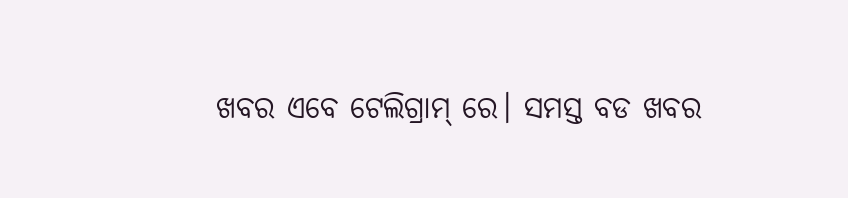ଖବର ଏବେ ଟେଲିଗ୍ରାମ୍ ରେ। ସମସ୍ତ ବଡ ଖବର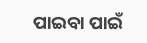ପାଇବା ପାଇଁ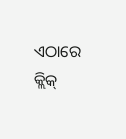ଏଠାରେ କ୍ଲିକ୍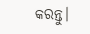କରନ୍ତୁ।